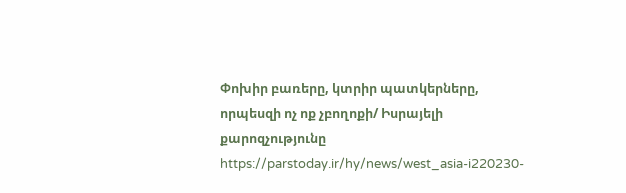Փոխիր բառերը, կտրիր պատկերները, որպեսզի ոչ ոք չբողոքի/ Իսրայելի քարոզչությունը
https://parstoday.ir/hy/news/west_asia-i220230-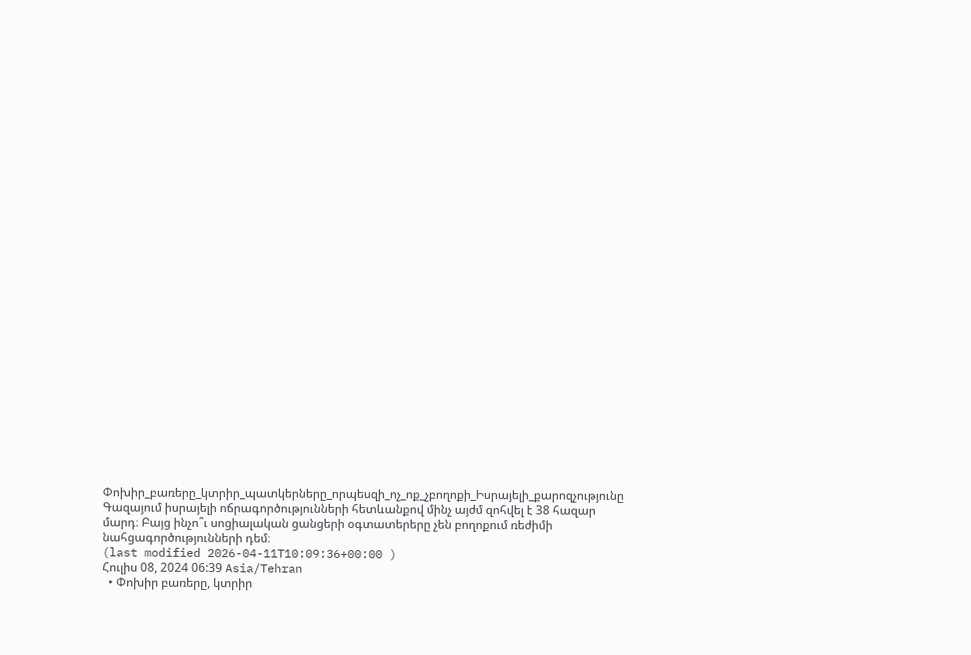Փոխիր_բառերը_կտրիր_պատկերները_որպեսզի_ոչ_ոք_չբողոքի_Իսրայելի_քարոզչությունը
Գազայում իսրայելի ոճրագործությունների հետևանքով մինչ այժմ զոհվել է 38 հազար մարդ։ Բայց ինչո՞ւ սոցիալական ցանցերի օգտատերերը չեն բողոքում ռեժիմի նահցագործությունների դեմ։
(last modified 2026-04-11T10:09:36+00:00 )
Հուլիս 08, 2024 06:39 Asia/Tehran
  • Փոխիր բառերը, կտրիր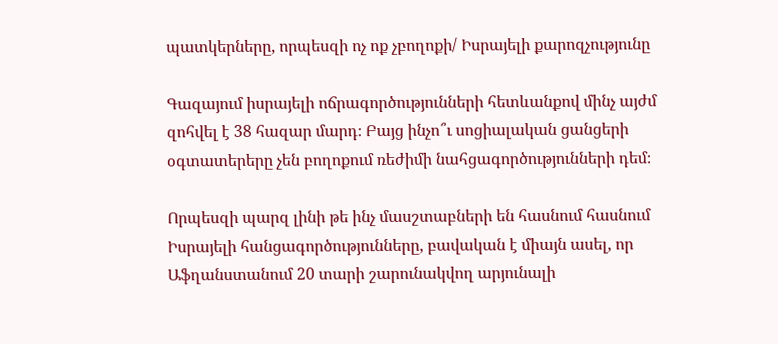պատկերները, որպեսզի ոչ ոք չբողոքի/ Իսրայելի քարոզչությունը

Գազայում իսրայելի ոճրագործությունների հետևանքով մինչ այժմ զոհվել է 38 հազար մարդ։ Բայց ինչո՞ւ սոցիալական ցանցերի օգտատերերը չեն բողոքում ռեժիմի նահցագործությունների դեմ։

Որպեսզի պարզ լինի թե ինչ մասշտաբների են հասնում հասնում Իսրայելի հանցագործությունները, բավական է միայն ասել, որ Աֆղանստանում 20 տարի շարունակվող արյունալի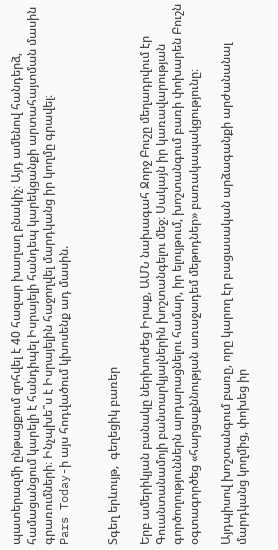պատերազմի ընթացքում զոհվել է 40 հազար խաղաղ բնակիչ։ Այդ ամենով հանդերձ, համացանցում կարելի է հանդիպել Իսրայելի հանդեպ կարեկցանքի արտահայտման մասին գրառումների։ Ինչպխե՞ս է Իսրայելին հաջողվել մարդկանց իր կողմը գրավել։
Pars Today-ի այս հոդվածում կխոսենք ադ մասին.


Տգեղ երևույթ,  գեղեցիկ բառեր

Երբ ամերիկյան բանակը ներխուժեց Իրաք, ԱՄՆ նախագահ Ջորջ Բուշը մեղադրվում էր Գուանտանամոյի բանտարկյալներին խոշտանգելու մեջ։ Սակայն իր կառավարության գործողություններն արդարացնելու համար, իր ելույթում, խոշտանգում բառի փոխարեն Բուշն  օգտագործեց «հարցաքննության առաջադեմ մեթոդներ» բառակապակցությունը։

Այդպիսով խոշտանգում բառը, որը կարող էր բացասական արձագանքի արժանանալ մարդկանց կողմից, փոխեց իր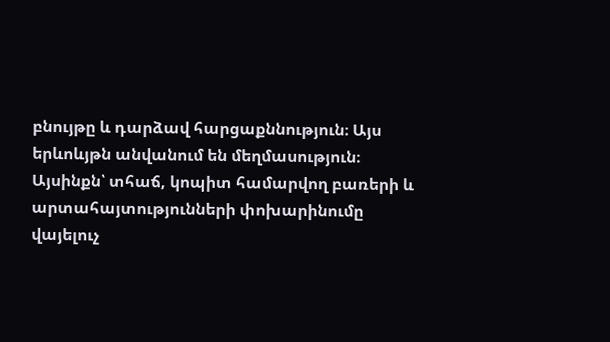բնույթը և դարձավ հարցաքննություն։ Այս երևոևյթն անվանում են մեղմասություն։ Այսինքն՝ տհաճ, կոպիտ համարվող բառերի և արտահայտությունների փոխարինումը վայելուչ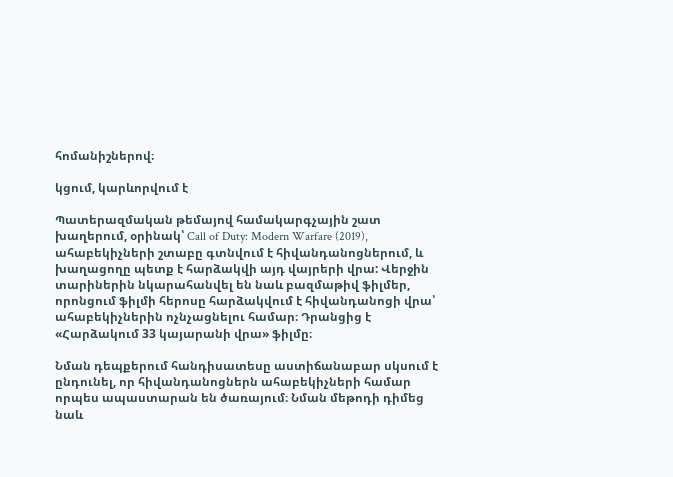հոմանիշներով։

կցում, կարևորվում է

Պատերազմական թեմայով համակարգչային շատ խաղերում, օրինակ՝ Call of Duty: Modern Warfare (2019), ահաբեկիչների շտաբը գտնվում է հիվանդանոցներում, և խաղացողը պետք է հարձակվի այդ վայրերի վրա: Վերջին տարիներին նկարահանվել են նաև բազմաթիվ ֆիլմեր, որոնցում ֆիլմի հերոսը հարձակվում է հիվանդանոցի վրա՝ ահաբեկիչներին ոչնչացնելու համար։ Դրանցից է «Հարձակում 33 կայարանի վրա» ֆիլմը։

Նման դեպքերում հանդիսատեսը աստիճանաբար սկսում է ընդունել, որ հիվանդանոցներն ահաբեկիչների համար որպես ապաստարան են ծառայում։ Նման մեթոդի դիմեց նաև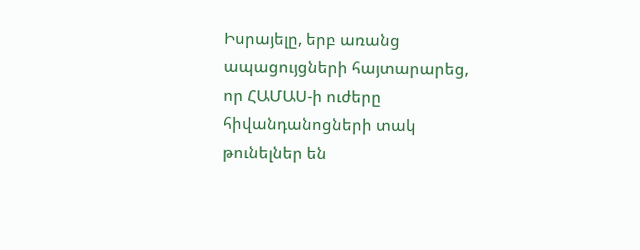Իսրայելը, երբ առանց ապացույցների հայտարարեց, որ ՀԱՄԱՍ-ի ուժերը հիվանդանոցների տակ  թունելներ են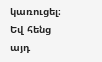կառուցել։ Եվ հենց այդ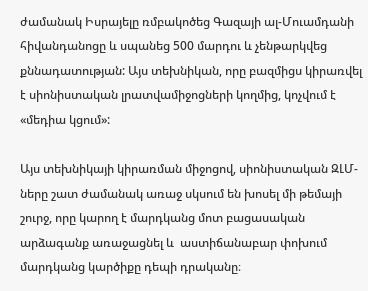ժամանակ Իսրայելը ռմբակոծեց Գազայի ալ-Մուամդանի հիվանդանոցը և սպանեց 500 մարդու և չենթարկվեց քննադատության: Այս տեխնիկան, որը բազմիցս կիրառվել է սիոնիստական լրատվամիջոցների կողմից, կոչվում է «մեդիա կցում»:

Այս տեխնիկայի կիրառման միջոցով, սիոնիստական ԶԼՄ-ները շատ ժամանակ առաջ սկսում են խոսել մի թեմայի շուրջ, որը կարող է մարդկանց մոտ բացասական արձագանք առաջացնել և  աստիճանաբար փոխում մարդկանց կարծիքը դեպի դրականը։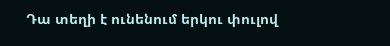Դա տեղի է ունենում երկու փուլով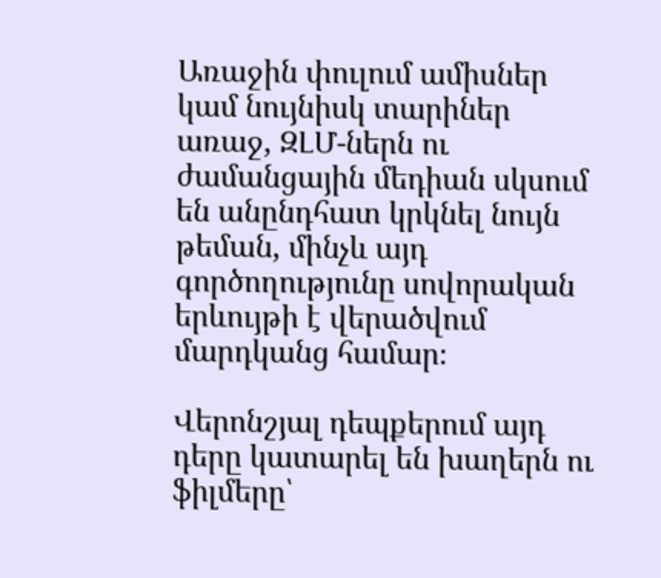Առաջին փուլում ամիսներ կամ նույնիսկ տարիներ առաջ, ԶԼՄ-ներն ու ժամանցային մեդիան սկսում են անընդհատ կրկնել նույն թեման, մինչև այդ գործողությունը սովորական երևույթի է վերածվում մարդկանց համար։

Վերոնշյալ դեպքերում այդ դերը կատարել են խաղերն ու ֆիլմերը՝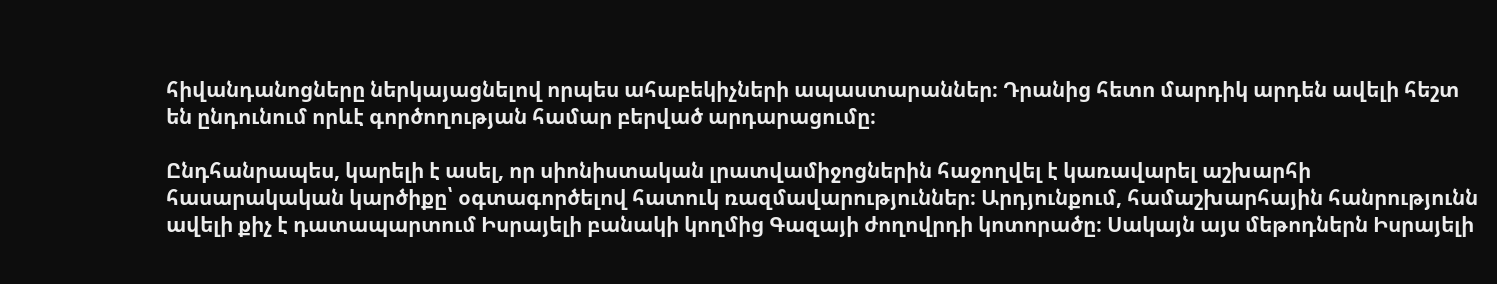հիվանդանոցները ներկայացնելով որպես ահաբեկիչների ապաստարաններ։ Դրանից հետո մարդիկ արդեն ավելի հեշտ են ընդունում որևէ գործողության համար բերված արդարացումը։

Ընդհանրապես, կարելի է ասել, որ սիոնիստական լրատվամիջոցներին հաջողվել է կառավարել աշխարհի հասարակական կարծիքը՝ օգտագործելով հատուկ ռազմավարություններ։ Արդյունքում, համաշխարհային հանրությունն ավելի քիչ է դատապարտում Իսրայելի բանակի կողմից Գազայի ժողովրդի կոտորածը։ Սակայն այս մեթոդներն Իսրայելի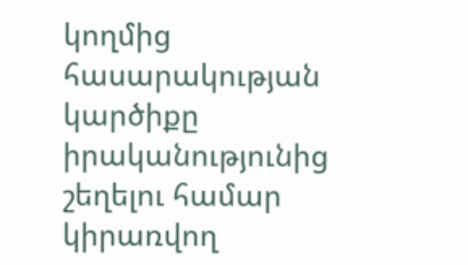կողմից հասարակության կարծիքը իրականությունից շեղելու համար կիրառվող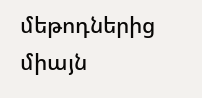մեթոդներից միայն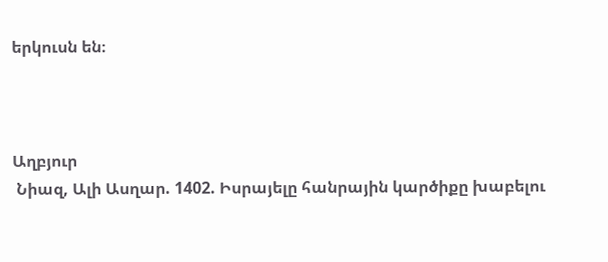երկուսն են։



Աղբյուր
 Նիազ, Ալի Ասղար. 1402. Իսրայելը հանրային կարծիքը խաբելու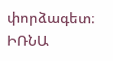փորձագետ։
ԻՌՆԱ